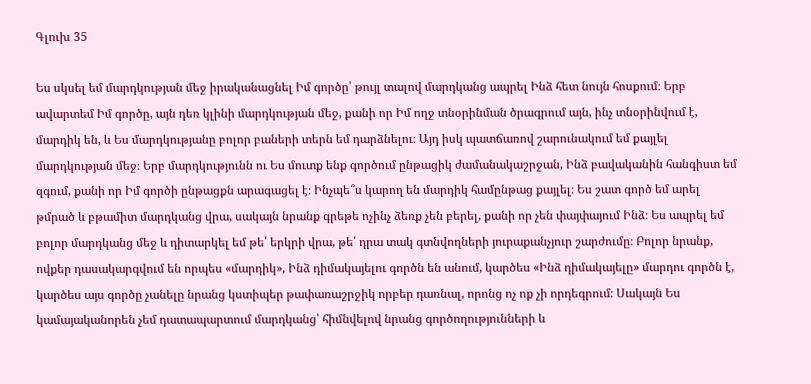Գլուխ 35

Ես սկսել եմ մարդկության մեջ իրականացնել Իմ գործը՝ թույլ տալով մարդկանց ապրել Ինձ հետ նույն հոսքում։ Երբ ավարտեմ Իմ գործը, այն դեռ կլինի մարդկության մեջ, քանի որ Իմ ողջ տնօրինման ծրագրում այն, ինչ տնօրինվում է, մարդիկ են, և Ես մարդկությանը բոլոր բաների տերն եմ դարձնելու։ Այդ իսկ պատճառով շարունակում եմ քայլել մարդկության մեջ։ Երբ մարդկությունն ու Ես մուտք ենք գործում ընթացիկ ժամանակաշրջան, Ինձ բավականին հանգիստ եմ զգում, քանի որ Իմ գործի ընթացքն արագացել է։ Ինչպե՞ս կարող են մարդիկ համընթաց քայլել։ Ես շատ գործ եմ արել թմրած և բթամիտ մարդկանց վրա, սակայն նրանք գրեթե ոչինչ ձեռք չեն բերել, քանի որ չեն փայփայում Ինձ։ Ես ապրել եմ բոլոր մարդկանց մեջ և դիտարկել եմ թե՛ երկրի վրա, թե՛ դրա տակ գտնվողների յուրաքանչյուր շարժումը։ Բոլոր նրանք, ովքեր դասակարգվում են որպես «մարդիկ», Ինձ դիմակայելու գործն են անում, կարծես «Ինձ դիմակայելը» մարդու գործն է, կարծես այս գործը չանելը նրանց կստիպեր թափառաշրջիկ որբեր դառնալ, որոնց ոչ ոք չի որդեգրում։ Սակայն Ես կամայականորեն չեմ դատապարտում մարդկանց՝ հիմնվելով նրանց գործողությունների և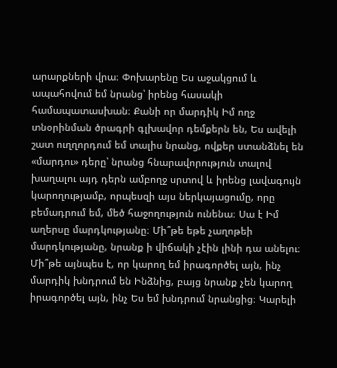արարքների վրա։ Փոխարենը Ես աջակցում և ապահովում եմ նրանց՝ իրենց հասակի համապատասխան։ Քանի որ մարդիկ Իմ ողջ տնօրինման ծրագրի գլխավոր դեմքերն են, Ես ավելի շատ ուղղորդում եմ տալիս նրանց, ովքեր ստանձնել են «մարդու» դերը՝ նրանց հնարավորություն տալով խաղալու այդ դերն ամբողջ սրտով և իրենց լավագույն կարողությամբ, որպեսզի այս ներկայացումը, որը բեմադրում եմ, մեծ հաջողություն ունենա։ Սա է Իմ աղերսը մարդկությանը։ Մի՞թե եթե չաղոթեի մարդկությանը, նրանք ի վիճակի չէին լինի դա անելու։ Մի՞թե այնպես է, որ կարող եմ իրագործել այն, ինչ մարդիկ խնդրում են Ինձնից, բայց նրանք չեն կարող իրագործել այն, ինչ Ես եմ խնդրում նրանցից։ Կարելի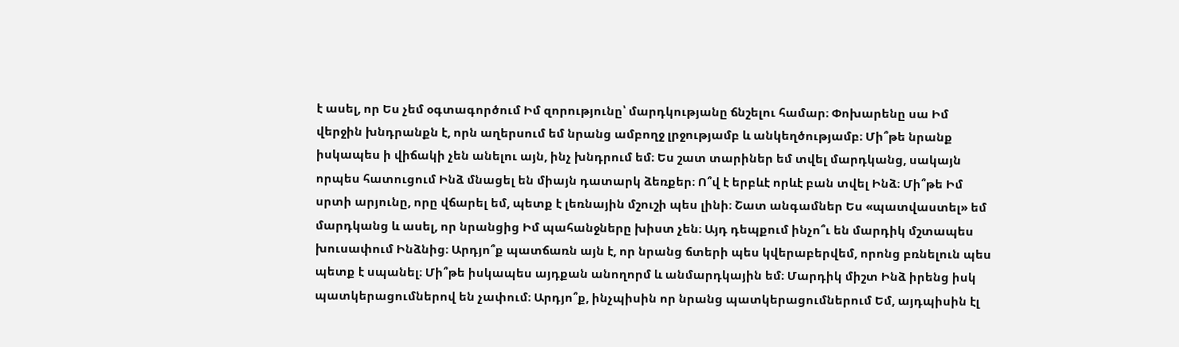է ասել, որ Ես չեմ օգտագործում Իմ զորությունը՝ մարդկությանը ճնշելու համար։ Փոխարենը սա Իմ վերջին խնդրանքն է, որն աղերսում եմ նրանց ամբողջ լրջությամբ և անկեղծությամբ։ Մի՞թե նրանք իսկապես ի վիճակի չեն անելու այն, ինչ խնդրում եմ։ Ես շատ տարիներ եմ տվել մարդկանց, սակայն որպես հատուցում Ինձ մնացել են միայն դատարկ ձեռքեր։ Ո՞վ է երբևէ որևէ բան տվել Ինձ։ Մի՞թե Իմ սրտի արյունը, որը վճարել եմ, պետք է լեռնային մշուշի պես լինի։ Շատ անգամներ Ես «պատվաստել» եմ մարդկանց և ասել, որ նրանցից Իմ պահանջները խիստ չեն։ Այդ դեպքում ինչո՞ւ են մարդիկ մշտապես խուսափում Ինձնից։ Արդյո՞ք պատճառն այն է, որ նրանց ճտերի պես կվերաբերվեմ, որոնց բռնելուն պես պետք է սպանել։ Մի՞թե իսկապես այդքան անողորմ և անմարդկային եմ։ Մարդիկ միշտ Ինձ իրենց իսկ պատկերացումներով են չափում։ Արդյո՞ք, ինչպիսին որ նրանց պատկերացումներում Եմ, այդպիսին էլ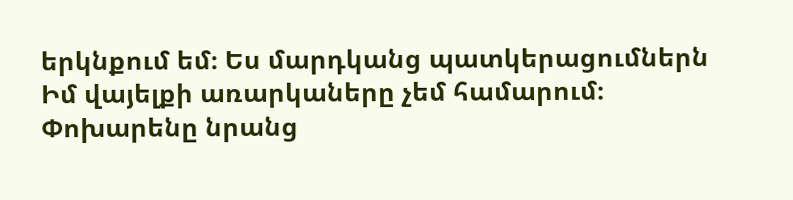երկնքում եմ։ Ես մարդկանց պատկերացումներն Իմ վայելքի առարկաները չեմ համարում։ Փոխարենը նրանց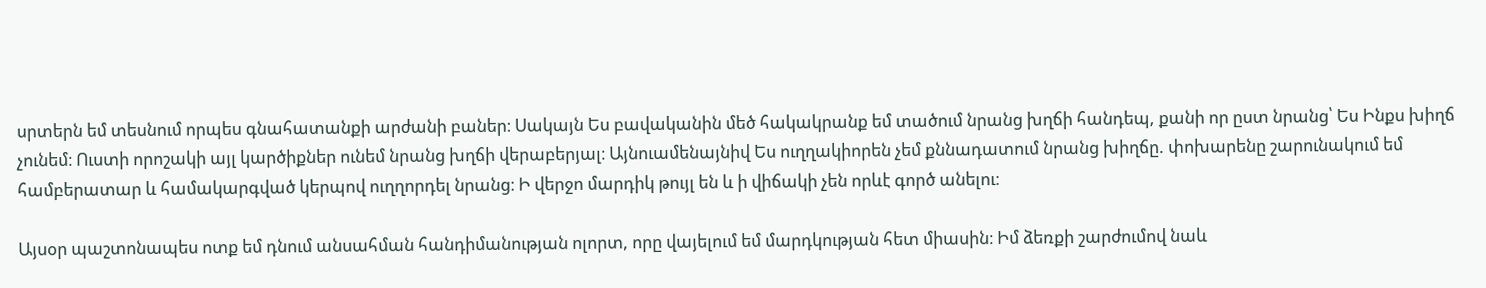սրտերն եմ տեսնում որպես գնահատանքի արժանի բաներ։ Սակայն Ես բավականին մեծ հակակրանք եմ տածում նրանց խղճի հանդեպ, քանի որ ըստ նրանց՝ Ես Ինքս խիղճ չունեմ։ Ուստի որոշակի այլ կարծիքներ ունեմ նրանց խղճի վերաբերյալ։ Այնուամենայնիվ Ես ուղղակիորեն չեմ քննադատում նրանց խիղճը. փոխարենը շարունակում եմ համբերատար և համակարգված կերպով ուղղորդել նրանց։ Ի վերջո մարդիկ թույլ են և ի վիճակի չեն որևէ գործ անելու։

Այսօր պաշտոնապես ոտք եմ դնում անսահման հանդիմանության ոլորտ, որը վայելում եմ մարդկության հետ միասին։ Իմ ձեռքի շարժումով նաև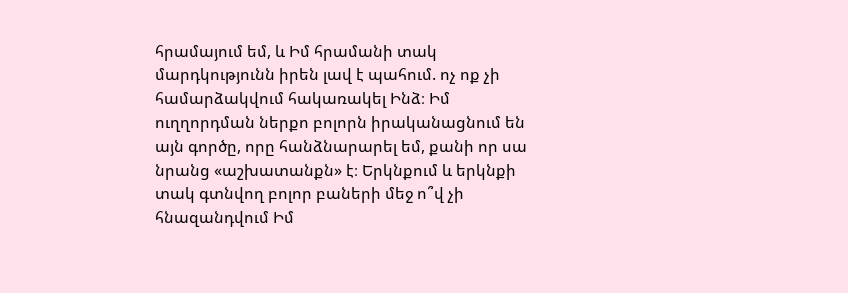հրամայում եմ, և Իմ հրամանի տակ մարդկությունն իրեն լավ է պահում. ոչ ոք չի համարձակվում հակառակել Ինձ։ Իմ ուղղորդման ներքո բոլորն իրականացնում են այն գործը, որը հանձնարարել եմ, քանի որ սա նրանց «աշխատանքն» է։ Երկնքում և երկնքի տակ գտնվող բոլոր բաների մեջ ո՞վ չի հնազանդվում Իմ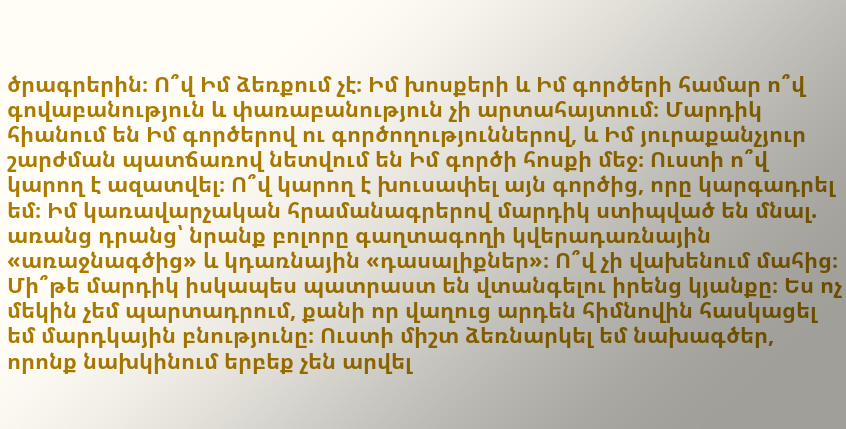ծրագրերին։ Ո՞վ Իմ ձեռքում չէ։ Իմ խոսքերի և Իմ գործերի համար ո՞վ գովաբանություն և փառաբանություն չի արտահայտում։ Մարդիկ հիանում են Իմ գործերով ու գործողություններով, և Իմ յուրաքանչյուր շարժման պատճառով նետվում են Իմ գործի հոսքի մեջ։ Ուստի ո՞վ կարող է ազատվել։ Ո՞վ կարող է խուսափել այն գործից, որը կարգադրել եմ։ Իմ կառավարչական հրամանագրերով մարդիկ ստիպված են մնալ. առանց դրանց՝ նրանք բոլորը գաղտագողի կվերադառնային «առաջնագծից» և կդառնային «դասալիքներ»։ Ո՞վ չի վախենում մահից։ Մի՞թե մարդիկ իսկապես պատրաստ են վտանգելու իրենց կյանքը։ Ես ոչ մեկին չեմ պարտադրում, քանի որ վաղուց արդեն հիմնովին հասկացել եմ մարդկային բնությունը։ Ուստի միշտ ձեռնարկել եմ նախագծեր, որոնք նախկինում երբեք չեն արվել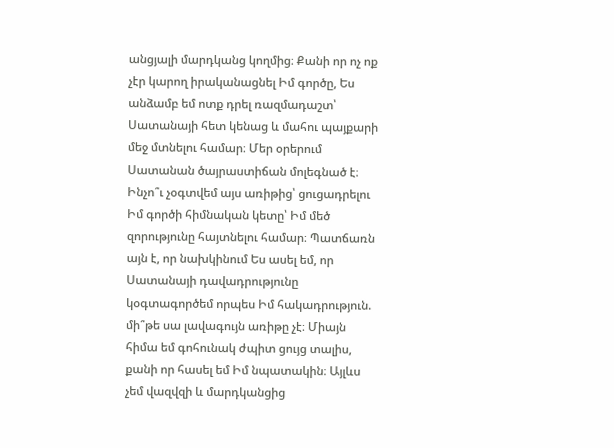անցյալի մարդկանց կողմից։ Քանի որ ոչ ոք չէր կարող իրականացնել Իմ գործը, Ես անձամբ եմ ոտք դրել ռազմադաշտ՝ Սատանայի հետ կենաց և մահու պայքարի մեջ մտնելու համար։ Մեր օրերում Սատանան ծայրաստիճան մոլեգնած է։ Ինչո՞ւ չօգտվեմ այս առիթից՝ ցուցադրելու Իմ գործի հիմնական կետը՝ Իմ մեծ զորությունը հայտնելու համար։ Պատճառն այն է, որ նախկինում Ես ասել եմ, որ Սատանայի դավադրությունը կօգտագործեմ որպես Իմ հակադրություն. մի՞թե սա լավագույն առիթը չէ։ Միայն հիմա եմ գոհունակ ժպիտ ցույց տալիս, քանի որ հասել եմ Իմ նպատակին։ Այլևս չեմ վազվզի և մարդկանցից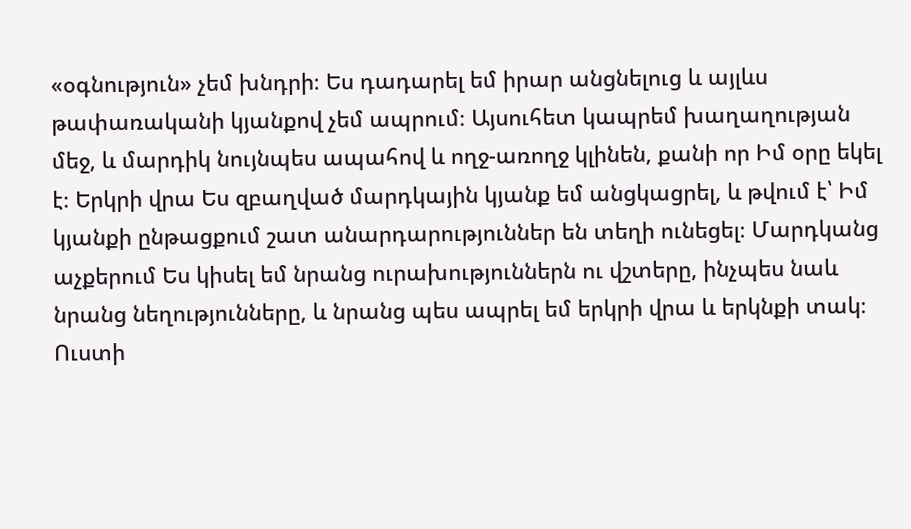«օգնություն» չեմ խնդրի։ Ես դադարել եմ իրար անցնելուց և այլևս թափառականի կյանքով չեմ ապրում։ Այսուհետ կապրեմ խաղաղության մեջ, և մարդիկ նույնպես ապահով և ողջ-առողջ կլինեն, քանի որ Իմ օրը եկել է։ Երկրի վրա Ես զբաղված մարդկային կյանք եմ անցկացրել, և թվում է՝ Իմ կյանքի ընթացքում շատ անարդարություններ են տեղի ունեցել։ Մարդկանց աչքերում Ես կիսել եմ նրանց ուրախություններն ու վշտերը, ինչպես նաև նրանց նեղությունները, և նրանց պես ապրել եմ երկրի վրա և երկնքի տակ։ Ուստի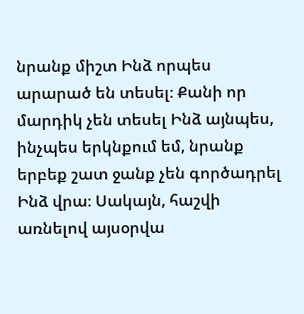նրանք միշտ Ինձ որպես արարած են տեսել։ Քանի որ մարդիկ չեն տեսել Ինձ այնպես, ինչպես երկնքում եմ, նրանք երբեք շատ ջանք չեն գործադրել Ինձ վրա։ Սակայն, հաշվի առնելով այսօրվա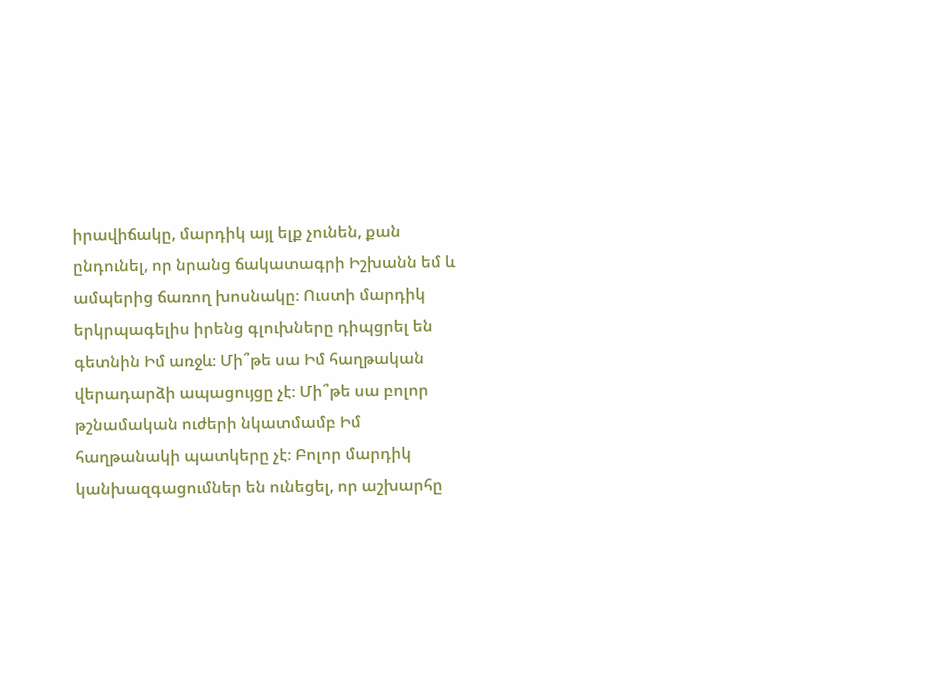իրավիճակը, մարդիկ այլ ելք չունեն, քան ընդունել, որ նրանց ճակատագրի Իշխանն եմ և ամպերից ճառող խոսնակը։ Ուստի մարդիկ երկրպագելիս իրենց գլուխները դիպցրել են գետնին Իմ առջև։ Մի՞թե սա Իմ հաղթական վերադարձի ապացույցը չէ։ Մի՞թե սա բոլոր թշնամական ուժերի նկատմամբ Իմ հաղթանակի պատկերը չէ։ Բոլոր մարդիկ կանխազգացումներ են ունեցել, որ աշխարհը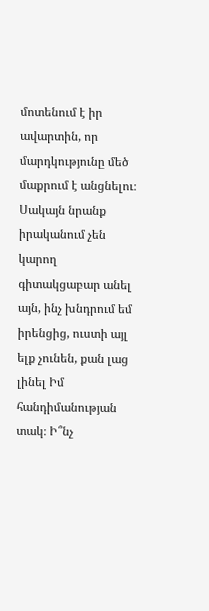մոտենում է իր ավարտին, որ մարդկությունը մեծ մաքրում է անցնելու։ Սակայն նրանք իրականում չեն կարող գիտակցաբար անել այն, ինչ խնդրում եմ իրենցից, ուստի այլ ելք չունեն, քան լաց լինել Իմ հանդիմանության տակ։ Ի՞նչ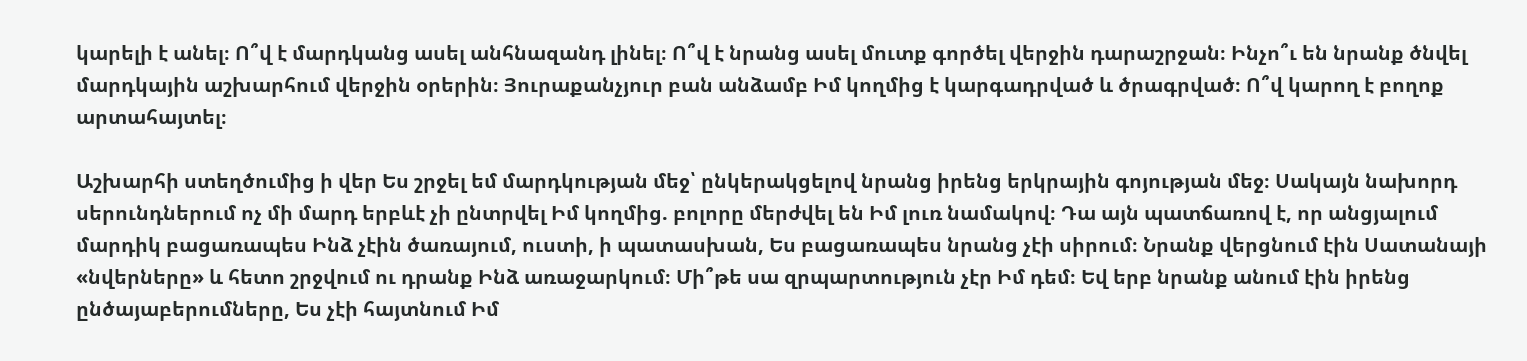կարելի է անել։ Ո՞վ է մարդկանց ասել անհնազանդ լինել։ Ո՞վ է նրանց ասել մուտք գործել վերջին դարաշրջան։ Ինչո՞ւ են նրանք ծնվել մարդկային աշխարհում վերջին օրերին։ Յուրաքանչյուր բան անձամբ Իմ կողմից է կարգադրված և ծրագրված։ Ո՞վ կարող է բողոք արտահայտել։

Աշխարհի ստեղծումից ի վեր Ես շրջել եմ մարդկության մեջ՝ ընկերակցելով նրանց իրենց երկրային գոյության մեջ։ Սակայն նախորդ սերունդներում ոչ մի մարդ երբևէ չի ընտրվել Իմ կողմից. բոլորը մերժվել են Իմ լուռ նամակով։ Դա այն պատճառով է, որ անցյալում մարդիկ բացառապես Ինձ չէին ծառայում, ուստի, ի պատասխան, Ես բացառապես նրանց չէի սիրում։ Նրանք վերցնում էին Սատանայի «նվերները» և հետո շրջվում ու դրանք Ինձ առաջարկում։ Մի՞թե սա զրպարտություն չէր Իմ դեմ։ Եվ երբ նրանք անում էին իրենց ընծայաբերումները, Ես չէի հայտնում Իմ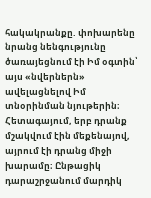հակակրանքը. փոխարենը նրանց նենգությունը ծառայեցնում էի Իմ օգտին՝ այս «նվերներն» ավելացնելով Իմ տնօրինման նյութերին։ Հետագայում, երբ դրանք մշակվում էին մեքենայով, այրում էի դրանց միջի խարամը։ Ընթացիկ դարաշրջանում մարդիկ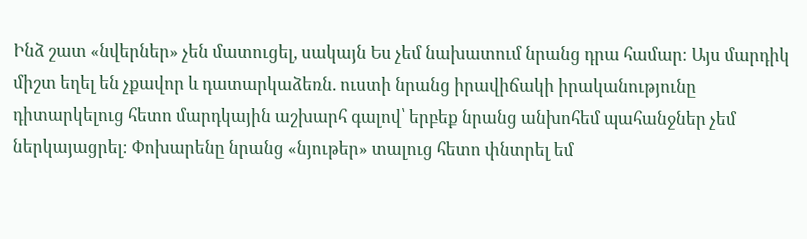Ինձ շատ «նվերներ» չեն մատուցել, սակայն Ես չեմ նախատում նրանց դրա համար։ Այս մարդիկ միշտ եղել են չքավոր և դատարկաձեռն. ուստի նրանց իրավիճակի իրականությունը դիտարկելուց հետո մարդկային աշխարհ գալով՝ երբեք նրանց անխոհեմ պահանջներ չեմ ներկայացրել։ Փոխարենը նրանց «նյութեր» տալուց հետո փնտրել եմ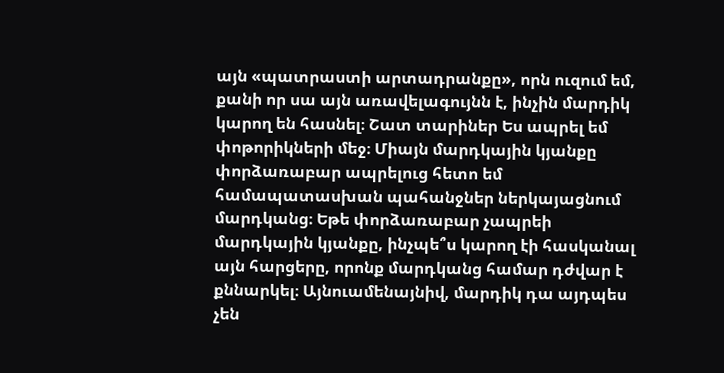այն «պատրաստի արտադրանքը», որն ուզում եմ, քանի որ սա այն առավելագույնն է, ինչին մարդիկ կարող են հասնել։ Շատ տարիներ Ես ապրել եմ փոթորիկների մեջ։ Միայն մարդկային կյանքը փորձառաբար ապրելուց հետո եմ համապատասխան պահանջներ ներկայացնում մարդկանց։ Եթե փորձառաբար չապրեի մարդկային կյանքը, ինչպե՞ս կարող էի հասկանալ այն հարցերը, որոնք մարդկանց համար դժվար է քննարկել։ Այնուամենայնիվ, մարդիկ դա այդպես չեն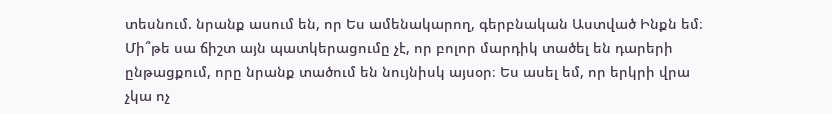տեսնում. նրանք ասում են, որ Ես ամենակարող, գերբնական Աստված Ինքն եմ։ Մի՞թե սա ճիշտ այն պատկերացումը չէ, որ բոլոր մարդիկ տածել են դարերի ընթացքում, որը նրանք տածում են նույնիսկ այսօր։ Ես ասել եմ, որ երկրի վրա չկա ոչ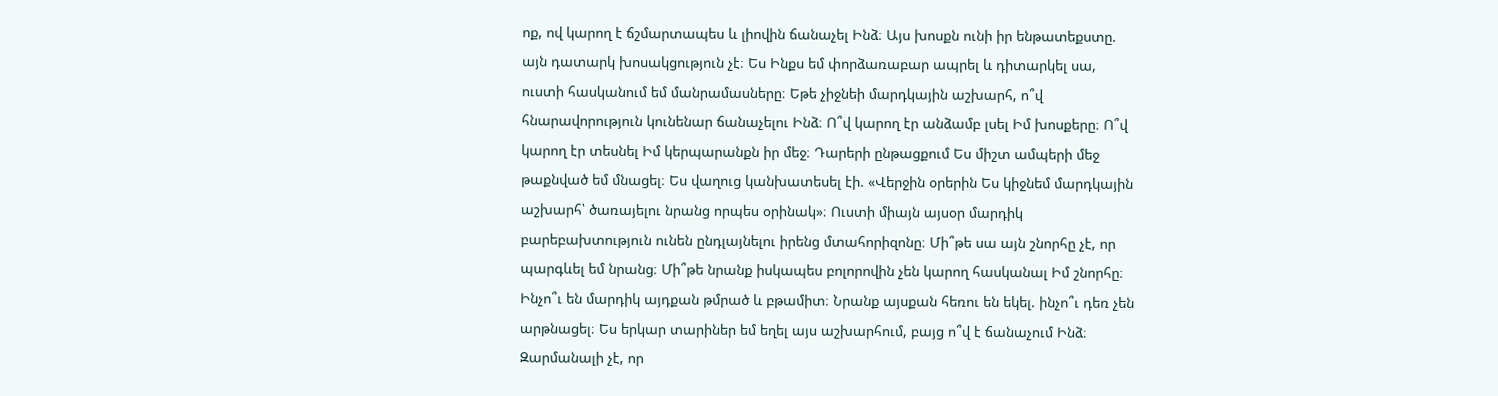ոք, ով կարող է ճշմարտապես և լիովին ճանաչել Ինձ։ Այս խոսքն ունի իր ենթատեքստը. այն դատարկ խոսակցություն չէ։ Ես Ինքս եմ փորձառաբար ապրել և դիտարկել սա, ուստի հասկանում եմ մանրամասները։ Եթե չիջնեի մարդկային աշխարհ, ո՞վ հնարավորություն կունենար ճանաչելու Ինձ։ Ո՞վ կարող էր անձամբ լսել Իմ խոսքերը։ Ո՞վ կարող էր տեսնել Իմ կերպարանքն իր մեջ։ Դարերի ընթացքում Ես միշտ ամպերի մեջ թաքնված եմ մնացել։ Ես վաղուց կանխատեսել էի. «Վերջին օրերին Ես կիջնեմ մարդկային աշխարհ՝ ծառայելու նրանց որպես օրինակ»։ Ուստի միայն այսօր մարդիկ բարեբախտություն ունեն ընդլայնելու իրենց մտահորիզոնը։ Մի՞թե սա այն շնորհը չէ, որ պարգևել եմ նրանց։ Մի՞թե նրանք իսկապես բոլորովին չեն կարող հասկանալ Իմ շնորհը։ Ինչո՞ւ են մարդիկ այդքան թմրած և բթամիտ։ Նրանք այսքան հեռու են եկել. ինչո՞ւ դեռ չեն արթնացել։ Ես երկար տարիներ եմ եղել այս աշխարհում, բայց ո՞վ է ճանաչում Ինձ։ Զարմանալի չէ, որ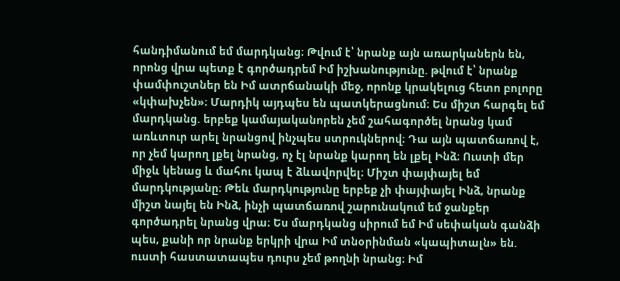հանդիմանում եմ մարդկանց։ Թվում է՝ նրանք այն առարկաներն են, որոնց վրա պետք է գործադրեմ Իմ իշխանությունը. թվում է՝ նրանք փամփուշտներ են Իմ ատրճանակի մեջ, որոնք կրակելուց հետո բոլորը «կփախչեն»։ Մարդիկ այդպես են պատկերացնում։ Ես միշտ հարգել եմ մարդկանց. երբեք կամայականորեն չեմ շահագործել նրանց կամ առևտուր արել նրանցով ինչպես ստրուկներով։ Դա այն պատճառով է, որ չեմ կարող լքել նրանց, ոչ էլ նրանք կարող են լքել Ինձ։ Ուստի մեր միջև կենաց և մահու կապ է ձևավորվել։ Միշտ փայփայել եմ մարդկությանը։ Թեև մարդկությունը երբեք չի փայփայել Ինձ, նրանք միշտ նայել են Ինձ, ինչի պատճառով շարունակում եմ ջանքեր գործադրել նրանց վրա։ Ես մարդկանց սիրում եմ Իմ սեփական գանձի պես, քանի որ նրանք երկրի վրա Իմ տնօրինման «կապիտալն» են. ուստի հաստատապես դուրս չեմ թողնի նրանց։ Իմ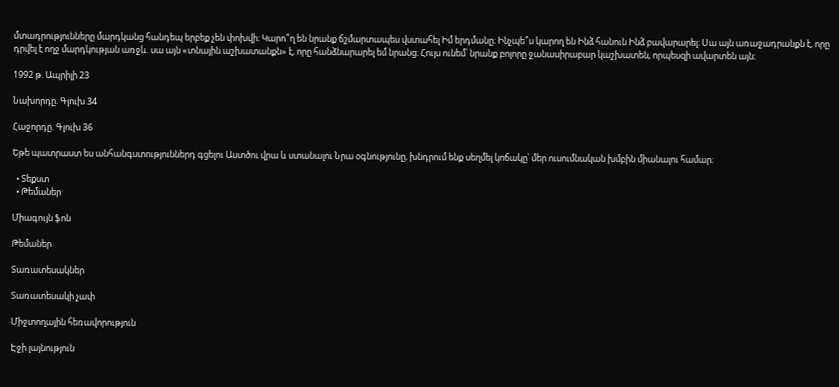մտադրությունները մարդկանց հանդեպ երբեք չեն փոխվի։ Կարո՞ղ են նրանք ճշմարտապես վստահել Իմ երդմանը։ Ինչպե՞ս կարող են Ինձ հանուն Ինձ բավարարել։ Սա այն առաջադրանքն է, որը դրվել է ողջ մարդկության առջև. սա այն «տնային աշխատանքն» է, որը հանձնարարել եմ նրանց։ Հույս ունեմ՝ նրանք բոլորը ջանասիրաբար կաշխատեն, որպեսզի ավարտեն այն։

1992 թ. Ապրիլի 23

Նախորդը. Գլուխ 34

Հաջորդը. Գլուխ 36

Եթե պատրաստ ես անհանգստություններդ գցելու Աստծու վրա և ստանալու Նրա օգնությունը, խնդրում ենք սեղմել կոճակը՝ մեր ուսումնական խմբին միանալու համար։

  • Տեքստ
  • Թեմաներ

Միագույն ֆոն

Թեմաներ

Տառատեսակներ

Տառատեսակի չափ

Միջտողային հեռավորություն

Էջի լայնություն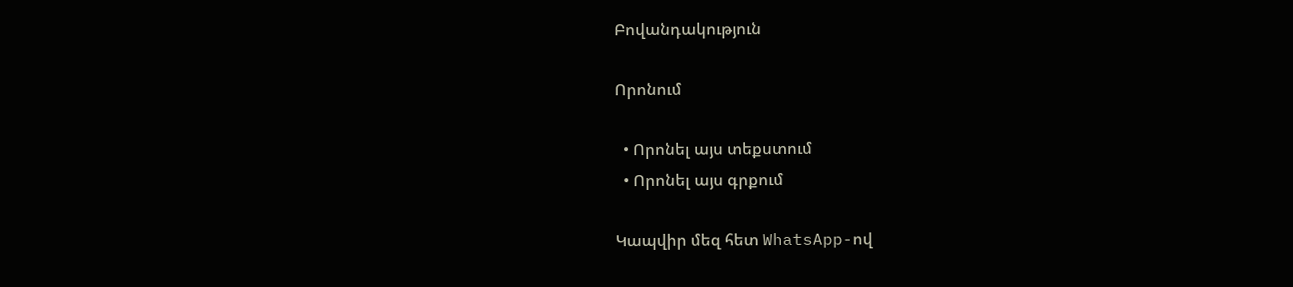Բովանդակություն

Որոնում

  • Որոնել այս տեքստում
  • Որոնել այս գրքում

Կապվիր մեզ հետ WhatsApp-ով